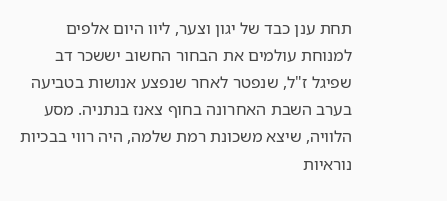תחת ענן כבד של יגון וצער, ליוו היום אלפים למנוחת עולמים את הבחור החשוב יששכר דב שפיגל ז"ל, שנפטר לאחר שנפצע אנושות בטביעה בערב השבת האחרונה בחוף צאנז בנתניה. מסע הלוויה, שיצא משכונת רמת שלמה, היה רווי בבכיות נוראיות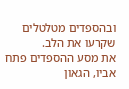ובהספדים מטלטלים שקרעו את הלב.
את מסע ההספדים פתח אביו, הגאון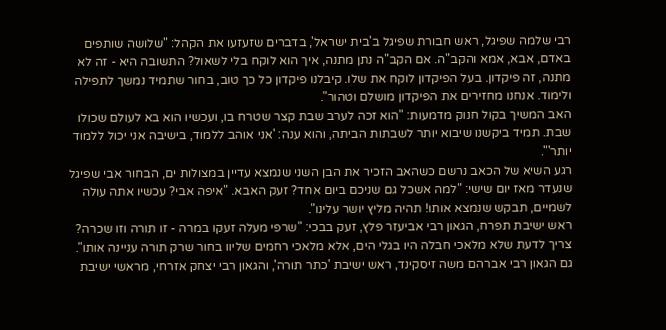רבי שלמה שפיגל, ראש חבורת שפיגל ב'בית ישראל', בדברים שזעזעו את הקהל: "שלושה שותפים באדם, אבא, אמא והקב"ה. אם הקב"ה נתן מתנה, איך הוא לוקח בלי לשאול? התשובה היא - זה לא מתנה, זה פיקדון. בעל הפיקדון לוקח את שלו. קיבלנו פיקדון כל כך טוב, בחור שתמיד נמשך לתפילה ולימוד. אנחנו מחזירים את הפיקדון מושלם וטהור".
האב המשיך בקול חנוק מדמעות: "הוא זכה לערב שבת קצר שטרח בו, ועכשיו הוא בא לעולם שכולו שבת. תמיד ביקשנו שיבוא יותר לשבתות הביתה, והוא ענה: 'אני אוהב ללמוד, בישיבה אני יכול ללמוד יותר'".
רגע השיא של הכאב נרשם כשהאב הזכיר את הבן השני שנמצא עדיין במצולות ים, הבחור אבי שפיגל שנעדר מאז יום שישי: "למה אשכל גם שניכם ביום אחד? זעק האבא. "איפה אבי? עכשיו אתה עולה לשמיים, תבקש שנמצא אותו! תהיה מליץ יושר עלינו".
ראש ישיבת תפרח, הגאון רבי אביעזר פלץ, זעק בבכי: "שרפי מעלה זעקו במרה - זו תורה וזו שכרה? צריך לדעת שלא מלאכי חבלה היו בגלי הים, אלא מלאכי רחמים שליוו בחור שרק תורה עניינה אותו".
גם הגאון רבי אברהם משה זיסקינד, ראש ישיבת 'כתר תורה', והגאון רבי יצחק אזרחי, מראשי ישיבת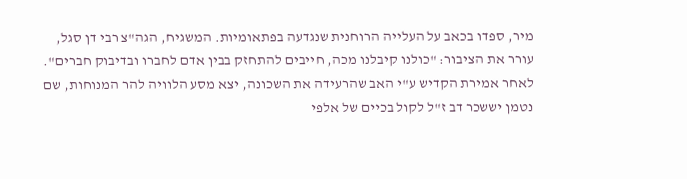מיר, ספדו בכאב על העלייה הרוחנית שנגדעה בפתאומיות. המשגיח, הגה"צ רבי דן סגל, עורר את הציבור: "כולנו קיבלנו מכה, חייבים להתחזק בבין אדם לחברו ובדיבוק חברים".
לאחר אמירת הקדיש ע"י האב שהרעידה את השכונה, יצא מסע הלוויה להר המנוחות, שם נטמן יששכר דב ז"ל לקול בכיים של אלפי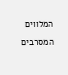המלווים המסרבים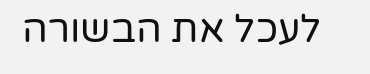לעכל את הבשורה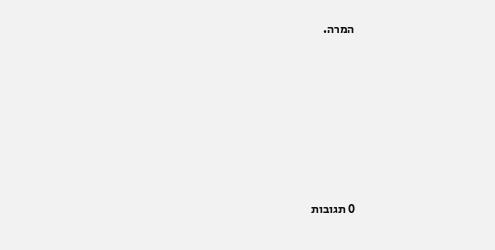המרה.









0 תגובות